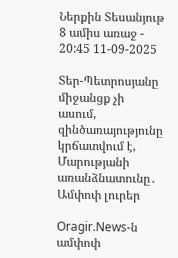Ներքին Տեսանյութ 8 ամիս առաջ - 20:45 11-09-2025

Տեր-Պետրոսյանը միջանցք չի ասում, զինծառայությունը կրճատվում է, Մարությանի առանձնատունը․ Ամփոփ լուրեր

Oragir.News-ն ամփոփ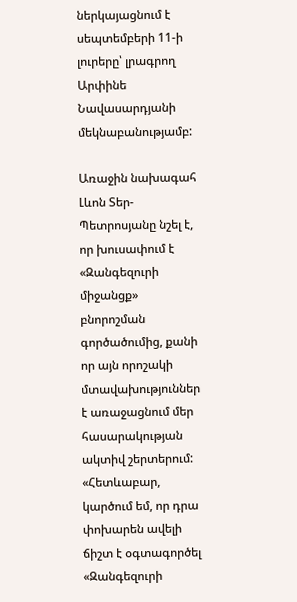ներկայացնում է սեպտեմբերի 11-ի լուրերը՝ լրագրող Արփինե Նավասարդյանի մեկնաբանությամբ:

Առաջին նախագահ Լևոն Տեր-Պետրոսյանը նշել է, որ խուսափում է «Զանգեզուրի միջանցք» բնորոշման գործածումից, քանի որ այն որոշակի մտավախություններ է առաջացնում մեր հասարակության ակտիվ շերտերում: «Հետևաբար, կարծում եմ, որ դրա փոխարեն ավելի ճիշտ է օգտագործել «Զանգեզուրի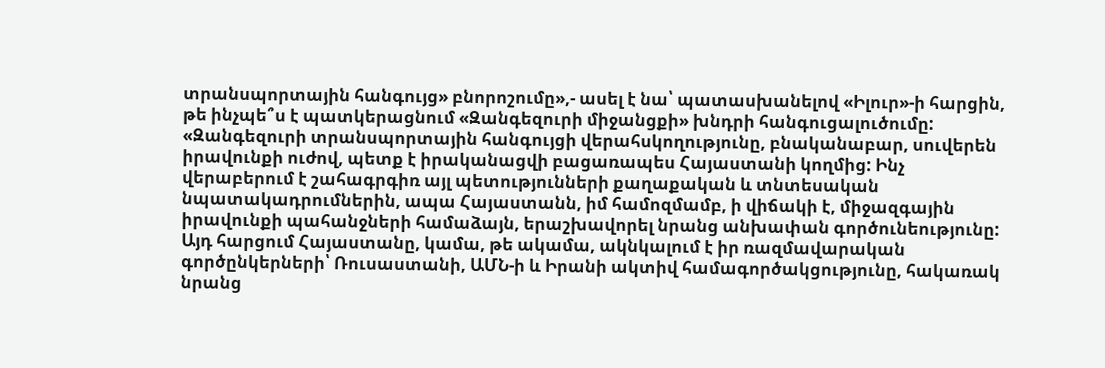տրանսպորտային հանգույց» բնորոշումը»,- ասել է նա՝ պատասխանելով «Իլուր»-ի հարցին, թե ինչպե՞ս է պատկերացնում «Զանգեզուրի միջանցքի» խնդրի հանգուցալուծումը: «Զանգեզուրի տրանսպորտային հանգույցի վերահսկողությունը, բնականաբար, սուվերեն իրավունքի ուժով, պետք է իրականացվի բացառապես Հայաստանի կողմից: Ինչ վերաբերում է շահագրգիռ այլ պետությունների քաղաքական և տնտեսական նպատակադրումներին, ապա Հայաստանն, իմ համոզմամբ, ի վիճակի է, միջազգային իրավունքի պահանջների համաձայն, երաշխավորել նրանց անխափան գործունեությունը: Այդ հարցում Հայաստանը, կամա, թե ակամա, ակնկալում է իր ռազմավարական գործընկերների՝ Ռուսաստանի, ԱՄՆ-ի և Իրանի ակտիվ համագործակցությունը, հակառակ նրանց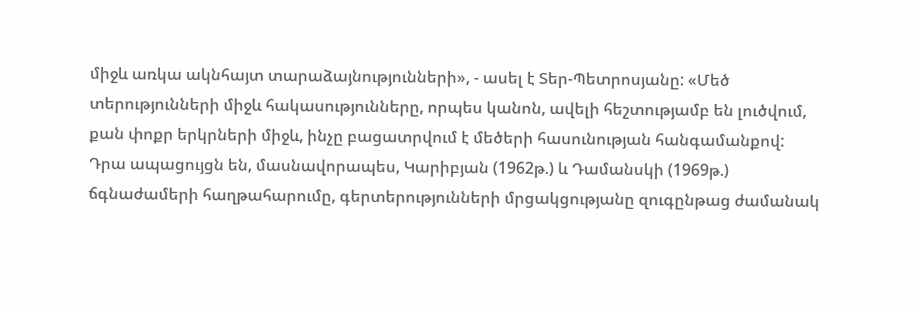միջև առկա ակնհայտ տարաձայնությունների», - ասել է Տեր-Պետրոսյանը: «Մեծ տերությունների միջև հակասությունները, որպես կանոն, ավելի հեշտությամբ են լուծվում, քան փոքր երկրների միջև, ինչը բացատրվում է մեծերի հասունության հանգամանքով: Դրա ապացույցն են, մասնավորապես, Կարիբյան (1962թ.) և Դամանսկի (1969թ.) ճգնաժամերի հաղթահարումը, գերտերությունների մրցակցությանը զուգընթաց ժամանակ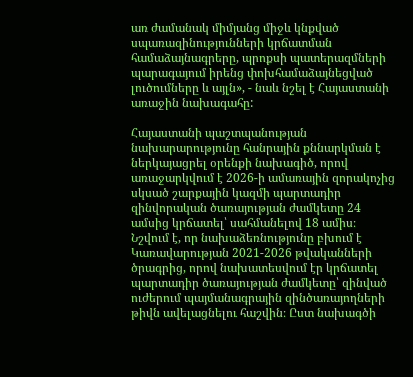առ ժամանակ միմյանց միջև կնքված սպառազինությունների կրճատման համաձայնագրերը, պրոքսի պատերազմների պարագայում իրենց փոխհամաձայնեցված լուծումները և այլն», - նաև նշել է Հայաստանի առաջին նախագահը:

Հայաստանի պաշտպանության նախարարությունը հանրային քննարկման է ներկայացրել օրենքի նախագիծ, որով առաջարկվում է 2026-ի ամառային զորակոչից սկսած շարքային կազմի պարտադիր զինվորական ծառայության ժամկետը 24 ամսից կրճատել՝ սահմանելով 18 ամիս։ Նշվում է, որ նախաձեռնությունը բխում է Կառավարության 2021-2026 թվականների ծրագրից, որով նախատեսվում էր կրճատել պարտադիր ծառայության ժամկետը՝ զինված ուժերում պայմանագրային զինծառայողների թիվն ավելացնելու հաշվին։ Ըստ նախագծի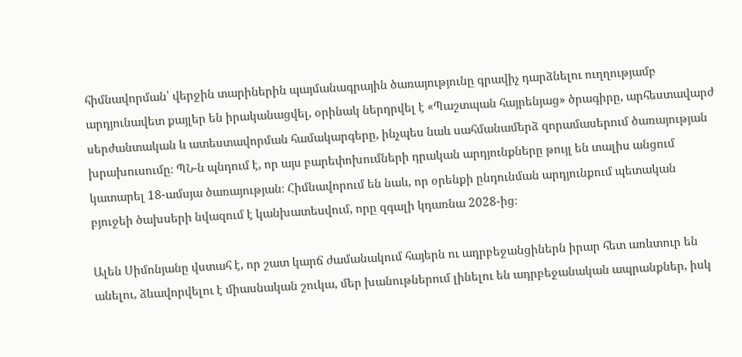հիմնավորման՝ վերջին տարիներին պայմանագրային ծառայությունը գրավիչ դարձնելու ուղղությամբ արդյունավետ քայլեր են իրականացվել, օրինակ ներդրվել է «Պաշտպան հայրենյաց» ծրագիրը, արհեստավարժ սերժանտական և ատեստավորման համակարգերը, ինչպես նաև սահմանամերձ զորամասերում ծառայության խրախուսումը։ ՊՆ-ն պնդում է, որ այս բարեփոխումների դրական արդյունքները թույլ են տալիս անցում կատարել 18-ամսյա ծառայության։ Հիմնավորում են նաև, որ օրենքի ընդունման արդյունքում պետական բյուջեի ծախսերի նվազում է կանխատեսվում, որը զգալի կդառնա 2028-ից։

Ալեն Սիմոնյանը վստահ է, որ շատ կարճ ժամանակում հայերն ու ադրբեջանցիներն իրար հետ առևտուր են անելու, ձևավորվելու է միասնական շուկա, մեր խանութներում լինելու են ադրբեջանական ապրանքներ, իսկ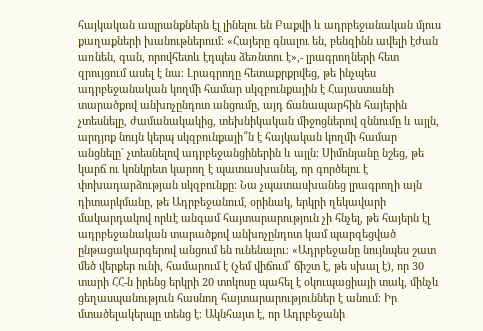հայկական ապրանքներն էլ լինելու են Բաքվի և ադրբեջանական մյուս քաղաքների խանութներում։ «Հայերը գնալու են, բենզինն ավելի էժան առնեն, գան, որովհետև էդպես ձեռնտու է»,- լրագրողների հետ զրույցում ասել է նա։ Լրագրողը հետաքրքրվեց, թե ինչպես ադրբեջանական կողմի համար սկզբունքային է Հայաստանի տարածքով անխոչընդոտ անցումը, այդ ճանապարհին հայերին չտեսնելը, ժամանակակից, տեխնիկական միջոցներով զննումը և այլն, արդյոք նույն կերպ սկզբունքայի՞ն է հայկական կողմի համար անցնելը` չտեսնելով ադրբեջանցիներին և այլն։ Սիմոնյանը նշեց, թե կարճ ու կոնկրետ կարող է պատասխանել, որ գործելու է փոխադարձության սկզբունքը։ Նա չպատասխանեց լրագրողի այն դիտարկմանը, թե Ադրբեջանում, օրինակ, երկրի ղեկավարի մակարդակով որևէ անգամ հայտարարություն չի հնչել, թե հայերն էլ ադրբեջանական տարածքով անխոչընդոտ կամ պարզեցված ընթացակարգերով անցում են ունենալու։ «Ադրբեջանը նույնպես շատ մեծ վերքեր ունի, համարում է (չեմ վիճում՝ ճիշտ է, թե սխալ է), որ 30 տարի ՀՀ-ն իրենց երկրի 20 տոկոսը պահել է օկուպացիայի տակ, մինչև ցեղասպանություն հասնող հայտարարություններ է անում։ Իր մտածելակերպը տենց է։ Ակնհայտ է, որ Ադրբեջանի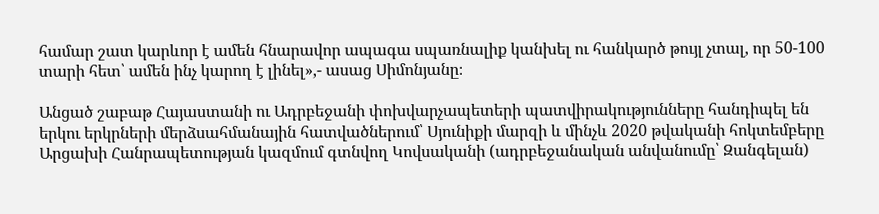համար շատ կարևոր է ամեն հնարավոր ապագա սպառնալիք կանխել ու հանկարծ թույլ չտալ, որ 50-100 տարի հետ՝ ամեն ինչ կարող է լինել»,- ասաց Սիմոնյանը։

Անցած շաբաթ Հայաստանի ու Ադրբեջանի փոխվարչապետերի պատվիրակությունները հանդիպել են երկու երկրների մերձսահմանային հատվածներում՝ Սյունիքի մարզի և մինչև 2020 թվականի հոկտեմբերը Արցախի Հանրապետության կազմում գտնվող Կովսականի (ադրբեջանական անվանումը՝ Զանգելան)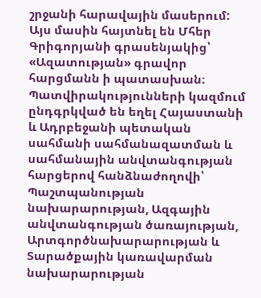շրջանի հարավային մասերում: Այս մասին հայտնել են Մհեր Գրիգորյանի գրասենյակից՝ «Ազատության» գրավոր հարցմանն ի պատասխան։ Պատվիրակությունների կազմում ընդգրկված են եղել Հայաստանի և Ադրբեջանի պետական սահմանի սահմանազատման և սահմանային անվտանգության հարցերով հանձնաժողովի՝ Պաշտպանության նախարարության, Ազգային անվտանգության ծառայության, Արտգործնախարարության և Տարածքային կառավարման նախարարության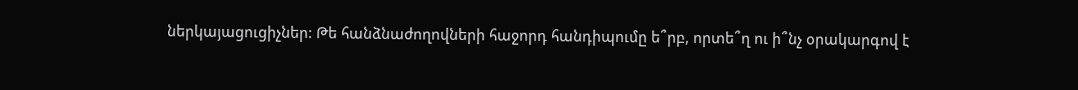ներկայացուցիչներ: Թե հանձնաժողովների հաջորդ հանդիպումը ե՞րբ, որտե՞ղ ու ի՞նչ օրակարգով է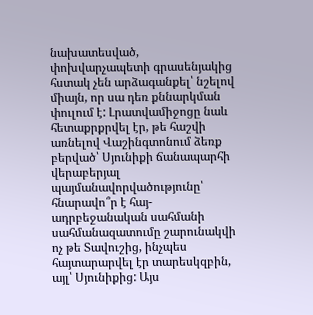նախատեսված, փոխվարչապետի գրասենյակից հստակ չեն արձագանքել՝ նշելով միայն, որ սա դեռ քննարկման փուլում է: Լրատվամիջոցը նաև հետաքրքրվել էր, թե հաշվի առնելով Վաշինգտոնում ձեռք բերված՝ Սյունիքի ճանապարհի վերաբերյալ պայմանավորվածությունը՝ հնարավո՞ր է հայ-ադրբեջանական սահմանի սահմանազատումը շարունակվի ոչ թե Տավուշից, ինչպես հայտարարվել էր տարեսկզբին, այլ՝ Սյունիքից: Այս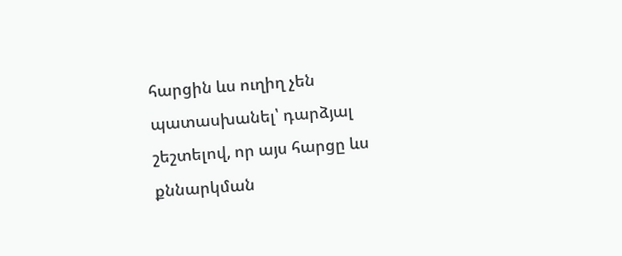հարցին ևս ուղիղ չեն պատասխանել՝ դարձյալ շեշտելով, որ այս հարցը ևս քննարկման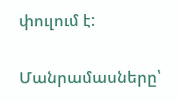փուլում է:

Մանրամասները՝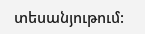տեսանյութում: